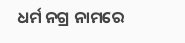ଧର୍ମ ନଗ୍ର ନାମରେ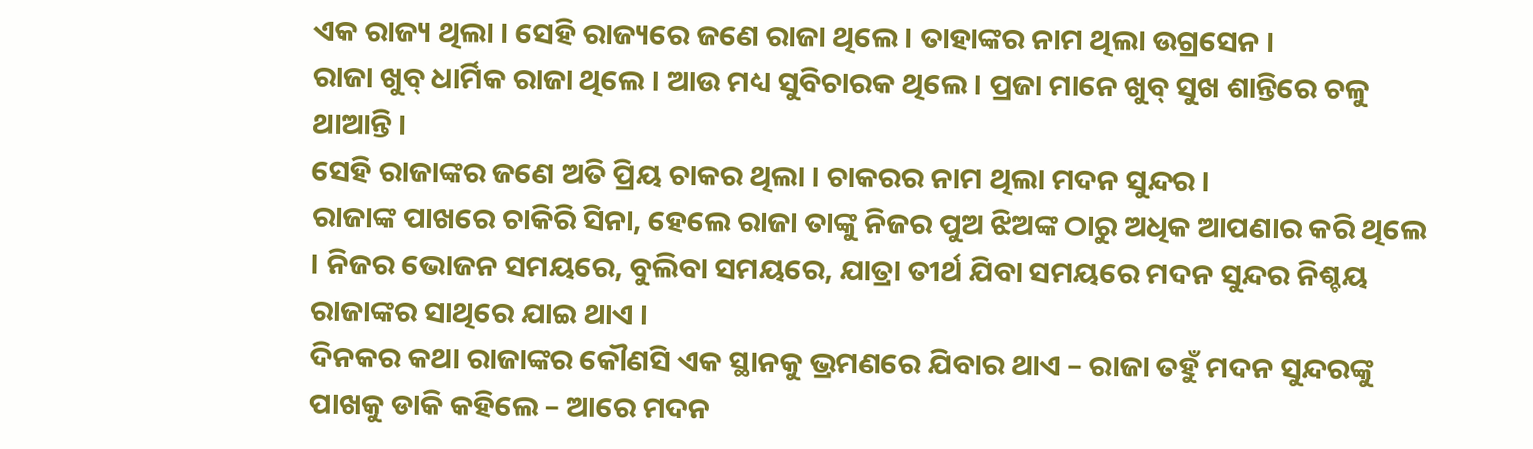ଏକ ରାଜ୍ୟ ଥିଲା । ସେହି ରାଜ୍ୟରେ ଜଣେ ରାଜା ଥିଲେ । ତାହାଙ୍କର ନାମ ଥିଲା ଉଗ୍ରସେନ ।
ରାଜା ଖୁବ୍ ଧାର୍ମିକ ରାଜା ଥିଲେ । ଆଉ ମଧ୍ୟ ସୁବିଚାରକ ଥିଲେ । ପ୍ରଜା ମାନେ ଖୁବ୍ ସୁଖ ଶାନ୍ତିରେ ଚଳୁ ଥାଆନ୍ତି ।
ସେହି ରାଜାଙ୍କର ଜଣେ ଅତି ପ୍ରିୟ ଚାକର ଥିଲା । ଚାକରର ନାମ ଥିଲା ମଦନ ସୁନ୍ଦର ।
ରାଜାଙ୍କ ପାଖରେ ଚାକିରି ସିନା, ହେଲେ ରାଜା ତାଙ୍କୁ ନିଜର ପୁଅ ଝିଅଙ୍କ ଠାରୁ ଅଧିକ ଆପଣାର କରି ଥିଲେ । ନିଜର ଭୋଜନ ସମୟରେ, ବୁଲିବା ସମୟରେ, ଯାତ୍ରା ତୀର୍ଥ ଯିବା ସମୟରେ ମଦନ ସୁନ୍ଦର ନିଶ୍ଚୟ ରାଜାଙ୍କର ସାଥିରେ ଯାଇ ଥାଏ ।
ଦିନକର କଥା ରାଜାଙ୍କର କୌଣସି ଏକ ସ୍ଥାନକୁ ଭ୍ରମଣରେ ଯିବାର ଥାଏ – ରାଜା ତହୁଁ ମଦନ ସୁନ୍ଦରଙ୍କୁ ପାଖକୁ ଡାକି କହିଲେ – ଆରେ ମଦନ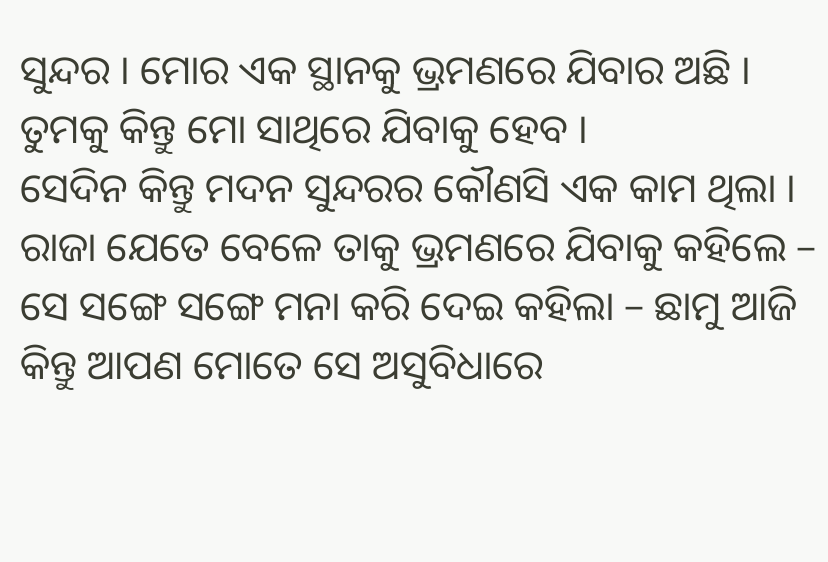ସୁନ୍ଦର । ମୋର ଏକ ସ୍ଥାନକୁ ଭ୍ରମଣରେ ଯିବାର ଅଛି । ତୁମକୁ କିନ୍ତୁ ମୋ ସାଥିରେ ଯିବାକୁ ହେବ ।
ସେଦିନ କିନ୍ତୁ ମଦନ ସୁନ୍ଦରର କୌଣସି ଏକ କାମ ଥିଲା । ରାଜା ଯେତେ ବେଳେ ତାକୁ ଭ୍ରମଣରେ ଯିବାକୁ କହିଲେ – ସେ ସଙ୍ଗେ ସଙ୍ଗେ ମନା କରି ଦେଇ କହିଲା – ଛାମୁ ଆଜି କିନ୍ତୁ ଆପଣ ମୋତେ ସେ ଅସୁବିଧାରେ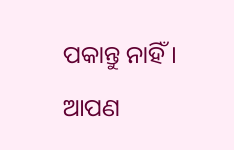ପକାନ୍ତୁ ନାହିଁ । ଆପଣ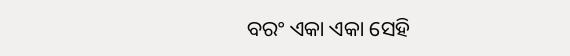ବରଂ ଏକା ଏକା ସେହି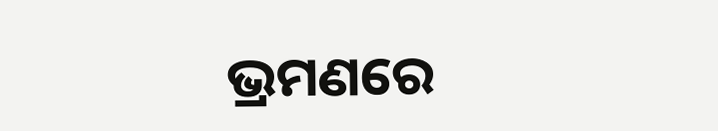ଭ୍ରମଣରେ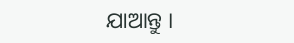ଯାଆନ୍ତୁ ।